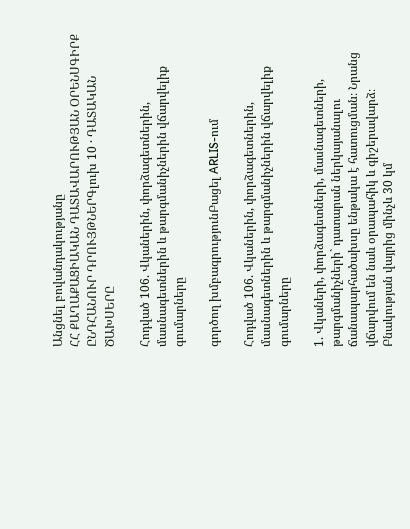Անցնել բովանդակությանը
ՀՀ ՔԱՂԱՔԱՑԻԱԿԱՆ ԴԱՏԱՎԱՐՈՒԹՅԱՆ ՕՐԵՆՍԳԻՐՔ
ԸՆԴՀԱՆՈՒՐ ԴՐՈՒՅԹՆԵՐԳլուխ 10 · ԴԱՏԱԿԱՆ ԾԱԽՍԵՐԸ

Հոդված 106. Վկաներին, փորձագետներին, մասնագետներին և թարգմանիչներին վճարվելիք գումարները

գործող խմբագրությունԲացել ARLIS-ում

Հոդված 106. Վկաներին, փորձագետներին, մասնագետներին և թարգմանիչներին վճարվելիք գումարները

1. Վկաների, փորձագետների, մասնագետների, թարգմանիչների` դատարան ներկայանալու ճանապարհածախսը ենթակա է հատուցման։ Նրանց վճարվում են նաև օրապահիկ և գիշերավարձ։ Բնակության վայրից մինչև 30 կմ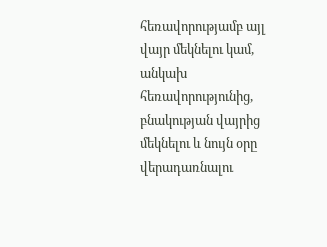հեռավորությամբ այլ վայր մեկնելու կամ, անկախ հեռավորությունից, բնակության վայրից մեկնելու և նույն օրը վերադառնալու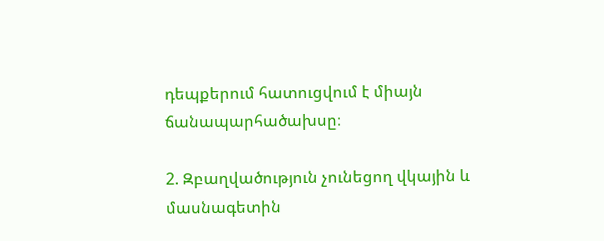դեպքերում հատուցվում է միայն ճանապարհածախսը։

2. Զբաղվածություն չունեցող վկային և մասնագետին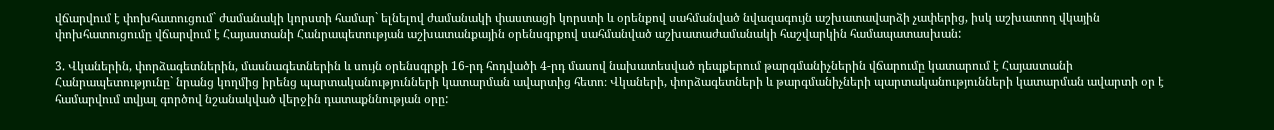վճարվում է փոխհատուցում` ժամանակի կորստի համար` ելնելով ժամանակի փաստացի կորստի և օրենքով սահմանված նվազագույն աշխատավարձի չափերից, իսկ աշխատող վկային փոխհատուցումը վճարվում է Հայաստանի Հանրապետության աշխատանքային օրենսգրքով սահմանված աշխատաժամանակի հաշվարկին համապատասխան:

3. Վկաներին, փորձագետներին, մասնագետներին և սույն օրենսգրքի 16-րդ հոդվածի 4-րդ մասով նախատեսված դեպքերում թարգմանիչներին վճարումը կատարում է Հայաստանի Հանրապետությունը` նրանց կողմից իրենց պարտականությունների կատարման ավարտից հետո։ Վկաների, փորձագետների և թարգմանիչների պարտականությունների կատարման ավարտի օր է համարվում տվյալ գործով նշանակված վերջին դատաքննության օրը: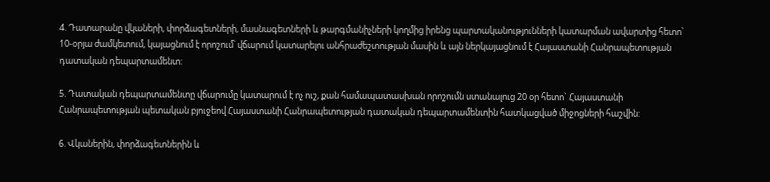4. Դատարանը վկաների, փորձագետների, մասնագետների և թարգմանիչների կողմից իրենց պարտականությունների կատարման ավարտից հետո՝ 10-օրյա ժամկետում, կայացնում է որոշում՝ վճարում կատարելու անհրաժեշտության մասին և այն ներկայացնում է Հայաստանի Հանրապետության դատական դեպարտամենտ:

5. Դատական դեպարտամենտը վճարումը կատարում է ոչ ուշ, քան համապատասխան որոշումն ստանալուց 20 օր հետո` Հայաստանի Հանրապետության պետական բյուջեով Հայաստանի Հանրապետության դատական դեպարտամենտին հատկացված միջոցների հաշվին:

6. Վկաներին, փորձագետներին և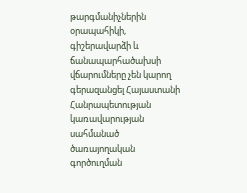թարգմանիչներին օրապահիկի, գիշերավարձի և ճանապարհածախսի վճարումները չեն կարող գերազանցել Հայաստանի Հանրապետության կառավարության սահմանած ծառայողական գործուղման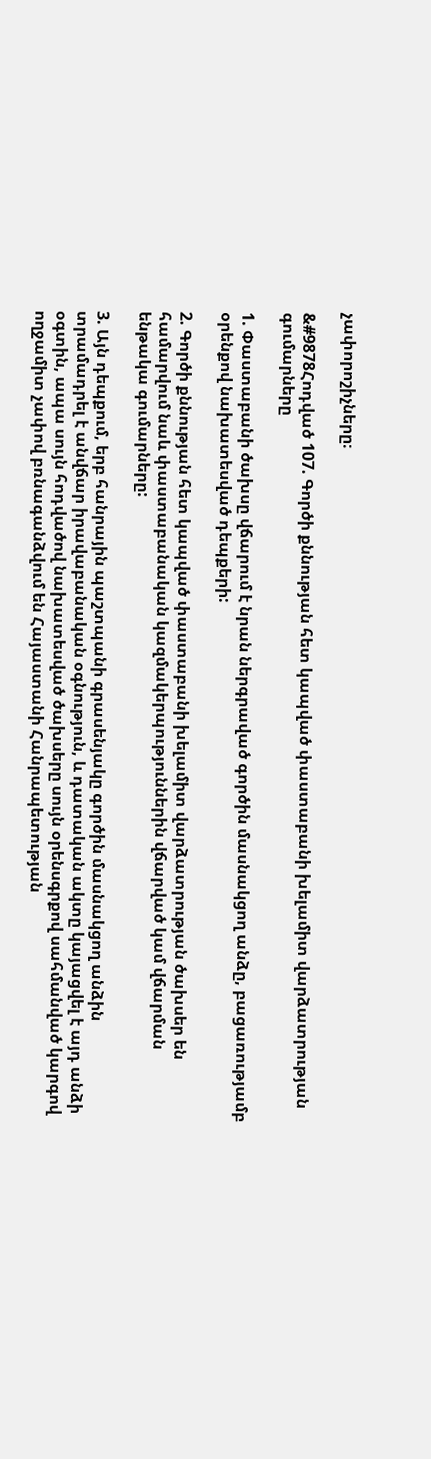չափորոշիչները։

&#9878Հոդված 107. Գործի քննության հետ կապված փաստաբանի խելամիտ վարձատրության գումարները

1. Փաստաբանի ծախսը վճարում է նրան ներգրաված գործին մասնակցող անձը, բացառությամբ օրենքով նախատեսված դեպքերի:

2. Գործի քննության հետ կապված փաստաբանի խելամիտ վարձատրության ծախսեր են համարվում նաև փաստաբանական կազմակերպություններին վճարված կամ վճարման ենթակա գումարները:

3. Այն դեպքում, երբ հանրային պաշտպանի գրասենյակը գործին մասնակցող անձին տրամադրել է անվճար իրավաբանական օգնություն, և դատական ակտը կայացվել է այդ անձի օգտին, ապա սույն հոդվածով նախատեսված ծախսերը սույն օրենսգրքով սահմանված կարգով ողջամիտ չափով բռնագանձվում են Հայաստանի Հանրապետության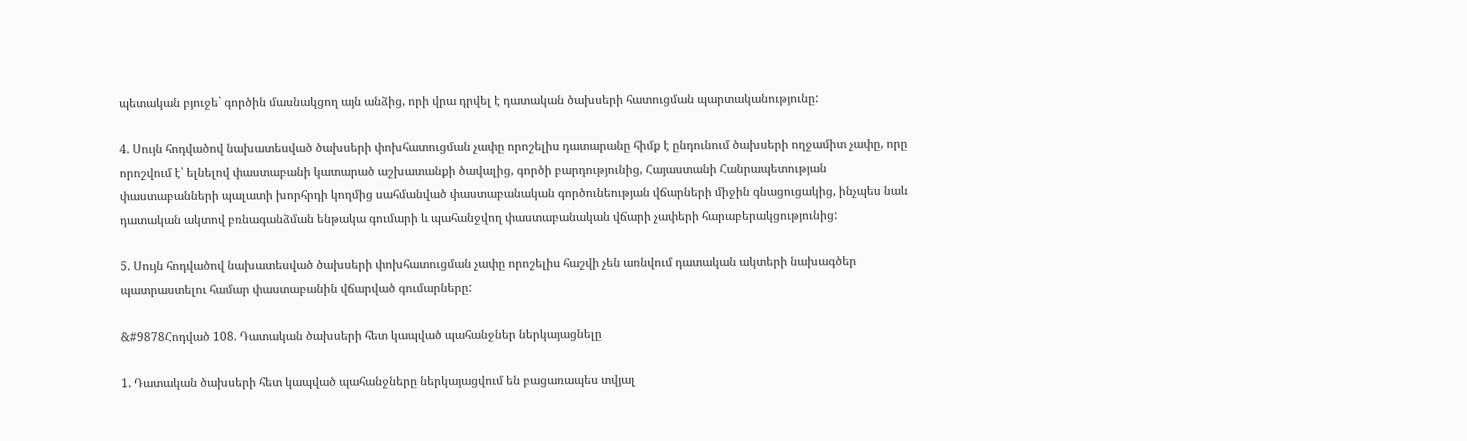պետական բյուջե` գործին մասնակցող այն անձից, որի վրա դրվել է դատական ծախսերի հատուցման պարտականությունը:

4. Սույն հոդվածով նախատեսված ծախսերի փոխհատուցման չափը որոշելիս դատարանը հիմք է ընդունում ծախսերի ողջամիտ չափը, որը որոշվում է՝ ելնելով փաստաբանի կատարած աշխատանքի ծավալից, գործի բարդությունից, Հայաստանի Հանրապետության փաստաբանների պալատի խորհրդի կողմից սահմանված փաստաբանական գործունեության վճարների միջին գնացուցակից, ինչպես նաև դատական ակտով բռնագանձման ենթակա գումարի և պահանջվող փաստաբանական վճարի չափերի հարաբերակցությունից:

5. Սույն հոդվածով նախատեսված ծախսերի փոխհատուցման չափը որոշելիս հաշվի չեն առնվում դատական ակտերի նախագծեր պատրաստելու համար փաստաբանին վճարված գումարները:

&#9878Հոդված 108. Դատական ծախսերի հետ կապված պահանջներ ներկայացնելը

1. Դատական ծախսերի հետ կապված պահանջները ներկայացվում են բացառապես տվյալ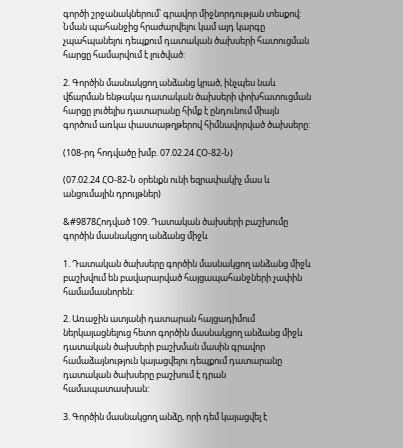գործի շրջանակներում՝ գրավոր միջնորդության տեսքով: Նման պահանջից հրաժարվելու կամ այդ կարգը չպահպանելու դեպքում դատական ծախսերի հատուցման հարցը համարվում է լուծված:

2. Գործին մասնակցող անձանց կրած, ինչպես նաև վճարման ենթակա դատական ծախսերի փոխհատուցման հարցը լուծելիս դատարանը հիմք է ընդունում միայն գործում առկա փաստաթղթերով հիմնավորված ծախսերը:

(108-րդ հոդվածը խմբ. 07.02.24 ՀՕ-82-Ն)

(07.02.24 ՀՕ-82-Ն օրենքն ունի եզրափակիչ մաս և անցումային դրույթներ)

&#9878Հոդված 109. Դատական ծախսերի բաշխումը գործին մասնակցող անձանց միջև

1. Դատական ծախսերը գործին մասնակցող անձանց միջև բաշխվում են բավարարված հայցապահանջների չափին համամասնորեն:

2. Առաջին ատյանի դատարան հայցադիմում ներկայացնելուց հետո գործին մասնակցող անձանց միջև դատական ծախսերի բաշխման մասին գրավոր համաձայնություն կայացվելու դեպքում դատարանը դատական ծախսերը բաշխում է դրան համապատասխան:

3. Գործին մասնակցող անձը, որի դեմ կայացվել է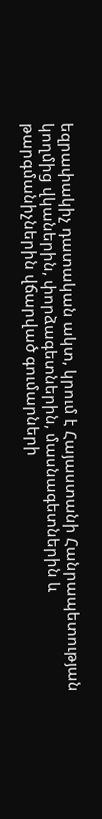եզրափակիչ դատական ակտ, կրում է Հայաստանի Հանրապետության կողմից վկաներին, փորձագետներին, մասնագետներին և թարգմանիչներին վճարված գումարների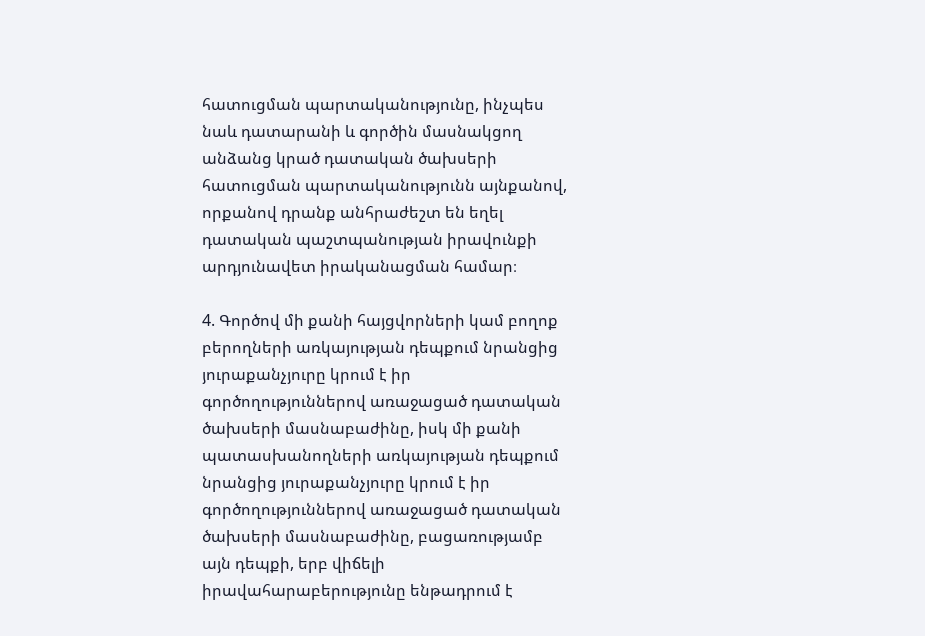հատուցման պարտականությունը, ինչպես նաև դատարանի և գործին մասնակցող անձանց կրած դատական ծախսերի հատուցման պարտականությունն այնքանով, որքանով դրանք անհրաժեշտ են եղել դատական պաշտպանության իրավունքի արդյունավետ իրականացման համար։

4. Գործով մի քանի հայցվորների կամ բողոք բերողների առկայության դեպքում նրանցից յուրաքանչյուրը կրում է իր գործողություններով առաջացած դատական ծախսերի մասնաբաժինը, իսկ մի քանի պատասխանողների առկայության դեպքում նրանցից յուրաքանչյուրը կրում է իր գործողություններով առաջացած դատական ծախսերի մասնաբաժինը, բացառությամբ այն դեպքի, երբ վիճելի իրավահարաբերությունը ենթադրում է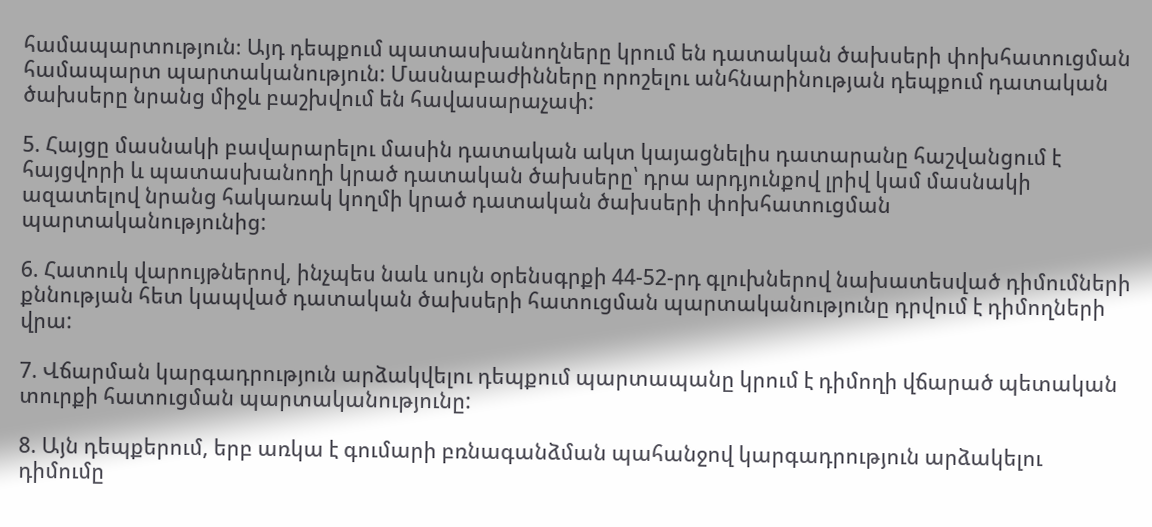համապարտություն։ Այդ դեպքում պատասխանողները կրում են դատական ծախսերի փոխհատուցման համապարտ պարտականություն: Մասնաբաժինները որոշելու անհնարինության դեպքում դատական ծախսերը նրանց միջև բաշխվում են հավասարաչափ:

5. Հայցը մասնակի բավարարելու մասին դատական ակտ կայացնելիս դատարանը հաշվանցում է հայցվորի և պատասխանողի կրած դատական ծախսերը՝ դրա արդյունքով լրիվ կամ մասնակի ազատելով նրանց հակառակ կողմի կրած դատական ծախսերի փոխհատուցման պարտականությունից:

6. Հատուկ վարույթներով, ինչպես նաև սույն օրենսգրքի 44-52-րդ գլուխներով նախատեսված դիմումների քննության հետ կապված դատական ծախսերի հատուցման պարտականությունը դրվում է դիմողների վրա:

7. Վճարման կարգադրություն արձակվելու դեպքում պարտապանը կրում է դիմողի վճարած պետական տուրքի հատուցման պարտականությունը:

8. Այն դեպքերում, երբ առկա է գումարի բռնագանձման պահանջով կարգադրություն արձակելու դիմումը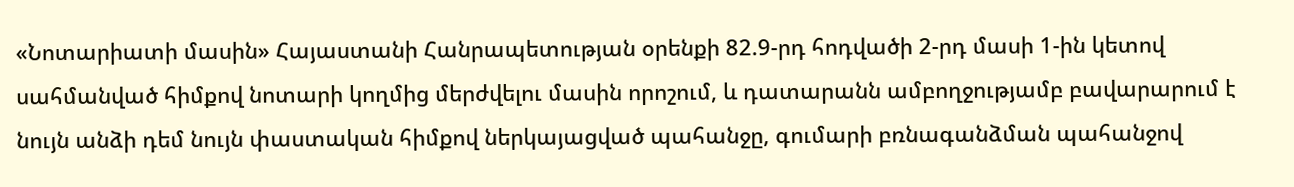«Նոտարիատի մասին» Հայաստանի Հանրապետության օրենքի 82.9-րդ հոդվածի 2-րդ մասի 1-ին կետով սահմանված հիմքով նոտարի կողմից մերժվելու մասին որոշում, և դատարանն ամբողջությամբ բավարարում է նույն անձի դեմ նույն փաստական հիմքով ներկայացված պահանջը, գումարի բռնագանձման պահանջով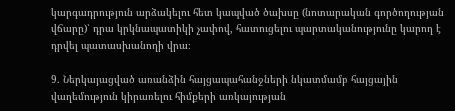կարգադրություն արձակելու հետ կապված ծախսը (նոտարական գործողության վճարը)՝ դրա կրկնապատիկի չափով, հատուցելու պարտականությունը կարող է դրվել պատասխանողի վրա։

9. Ներկայացված առանձին հայցապահանջների նկատմամբ հայցային վաղեմություն կիրառելու հիմքերի առկայության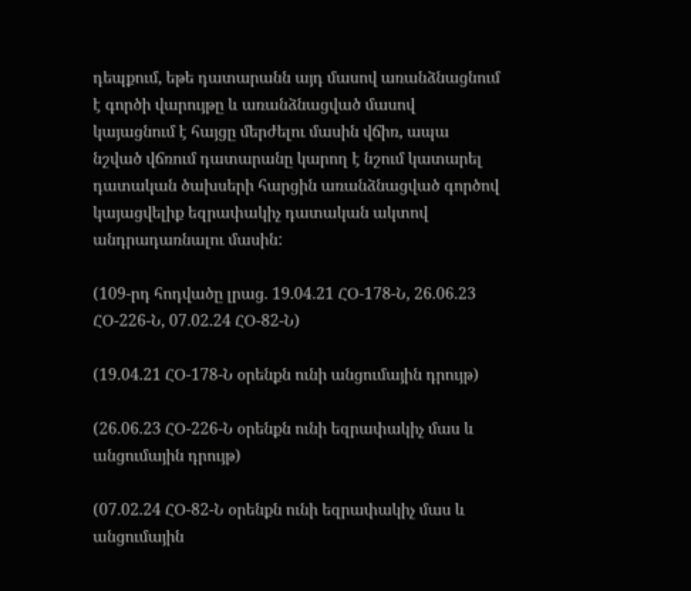դեպքում, եթե դատարանն այդ մասով առանձնացնում է գործի վարույթը և առանձնացված մասով կայացնում է հայցը մերժելու մասին վճիռ, ապա նշված վճռում դատարանը կարող է նշում կատարել դատական ծախսերի հարցին առանձնացված գործով կայացվելիք եզրափակիչ դատական ակտով անդրադառնալու մասին:

(109-րդ հոդվածը լրաց. 19.04.21 ՀՕ-178-Ն, 26.06.23 ՀՕ-226-Ն, 07.02.24 ՀՕ-82-Ն)

(19.04.21 ՀՕ-178-Ն օրենքն ունի անցումային դրույթ)

(26.06.23 ՀՕ-226-Ն օրենքն ունի եզրափակիչ մաս և անցումային դրույթ)

(07.02.24 ՀՕ-82-Ն օրենքն ունի եզրափակիչ մաս և անցումային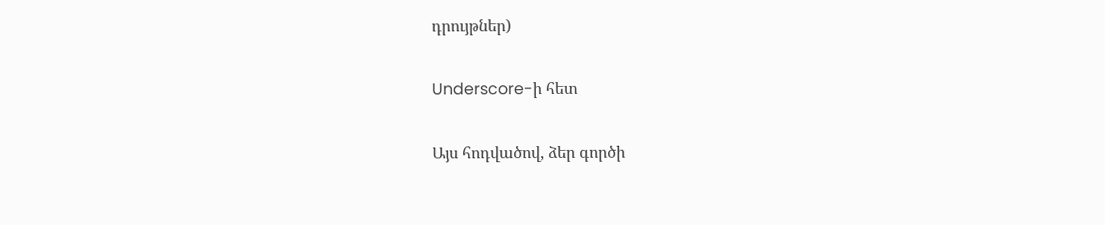դրույթներ)

Underscore-ի հետ

Այս հոդվածով, ձեր գործի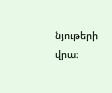նյութերի վրա։